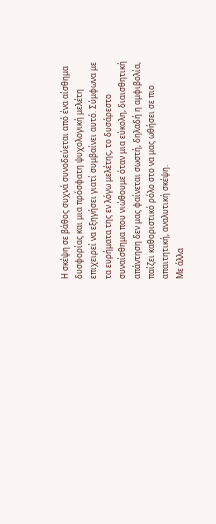Η σκέψη σε βάθος συχνά συνοδεύεται από ένα αίσθημα δυσφορίας και μια πρόσφατη ψυχολογική μελέτη επιχειρεί να εξηγήσει γιατί συμβαίνει αυτό. Σύμφωνα με τα ευρήματα της εν λόγω μελέτης, το δυσάρεστο συναίσθημα που νιώθουμε όταν μια εύκολη, διαισθητική απάντηση δεν μας φαίνεται σωστή, δηλαδή η αμφιβολία, παίζει καθοριστικό ρόλο στο να μας ωθήσει σε πιο απαιτητική, αναλυτική σκέψη.
Με άλλα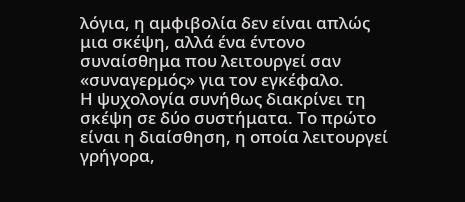λόγια, η αμφιβολία δεν είναι απλώς μια σκέψη, αλλά ένα έντονο συναίσθημα που λειτουργεί σαν «συναγερμός» για τον εγκέφαλο.
Η ψυχολογία συνήθως διακρίνει τη σκέψη σε δύο συστήματα. Το πρώτο είναι η διαίσθηση, η οποία λειτουργεί γρήγορα,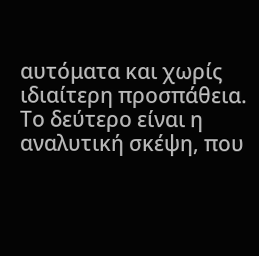αυτόματα και χωρίς ιδιαίτερη προσπάθεια. Το δεύτερο είναι η αναλυτική σκέψη, που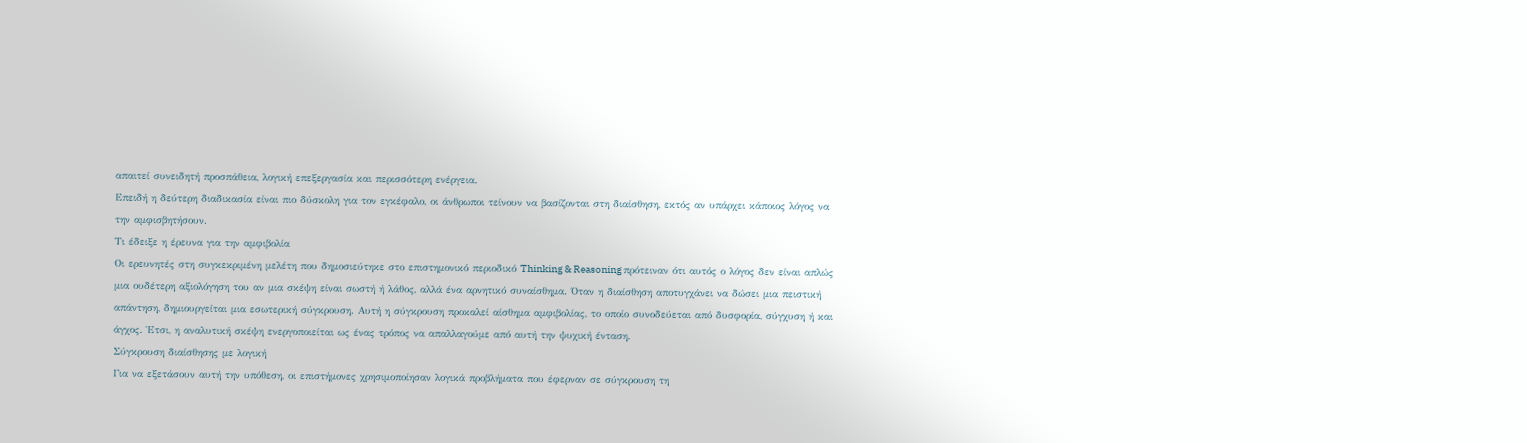απαιτεί συνειδητή προσπάθεια, λογική επεξεργασία και περισσότερη ενέργεια.
Επειδή η δεύτερη διαδικασία είναι πιο δύσκολη για τον εγκέφαλο, οι άνθρωποι τείνουν να βασίζονται στη διαίσθηση, εκτός αν υπάρχει κάποιος λόγος να την αμφισβητήσουν.
Τι έδειξε η έρευνα για την αμφιβολία
Οι ερευνητές στη συγκεκριμένη μελέτη που δημοσιεύτηκε στο επιστημονικό περιοδικό Thinking & Reasoning πρότειναν ότι αυτός ο λόγος δεν είναι απλώς μια ουδέτερη αξιολόγηση του αν μια σκέψη είναι σωστή ή λάθος, αλλά ένα αρνητικό συναίσθημα. Όταν η διαίσθηση αποτυγχάνει να δώσει μια πειστική απάντηση, δημιουργείται μια εσωτερική σύγκρουση. Αυτή η σύγκρουση προκαλεί αίσθημα αμφιβολίας, το οποίο συνοδεύεται από δυσφορία, σύγχυση ή και άγχος. Έτσι, η αναλυτική σκέψη ενεργοποιείται ως ένας τρόπος να απαλλαγούμε από αυτή την ψυχική ένταση.
Σύγκρουση διαίσθησης με λογική
Για να εξετάσουν αυτή την υπόθεση, οι επιστήμονες χρησιμοποίησαν λογικά προβλήματα που έφερναν σε σύγκρουση τη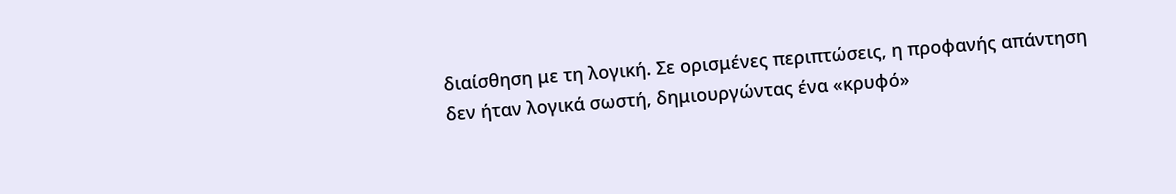διαίσθηση με τη λογική. Σε ορισμένες περιπτώσεις, η προφανής απάντηση δεν ήταν λογικά σωστή, δημιουργώντας ένα «κρυφό»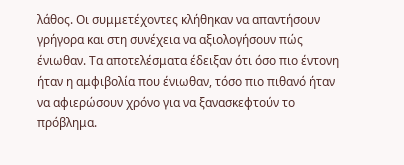λάθος. Οι συμμετέχοντες κλήθηκαν να απαντήσουν γρήγορα και στη συνέχεια να αξιολογήσουν πώς ένιωθαν. Τα αποτελέσματα έδειξαν ότι όσο πιο έντονη ήταν η αμφιβολία που ένιωθαν, τόσο πιο πιθανό ήταν να αφιερώσουν χρόνο για να ξανασκεφτούν το πρόβλημα.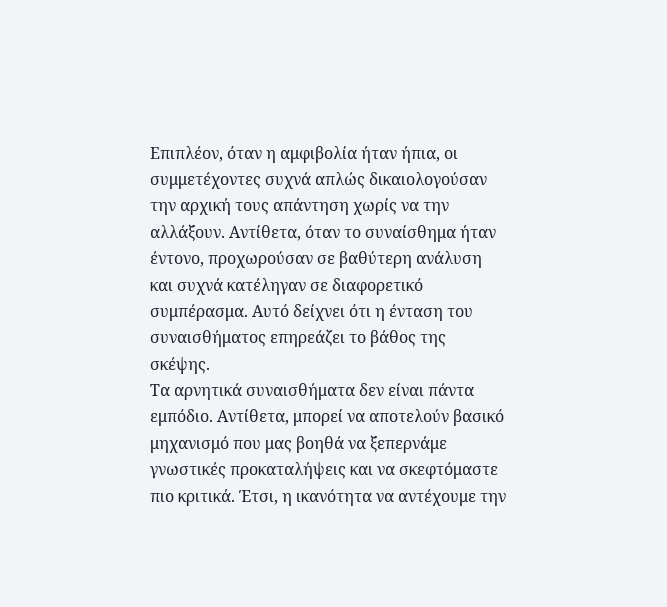Επιπλέον, όταν η αμφιβολία ήταν ήπια, οι συμμετέχοντες συχνά απλώς δικαιολογούσαν την αρχική τους απάντηση χωρίς να την αλλάξουν. Αντίθετα, όταν το συναίσθημα ήταν έντονο, προχωρούσαν σε βαθύτερη ανάλυση και συχνά κατέληγαν σε διαφορετικό συμπέρασμα. Αυτό δείχνει ότι η ένταση του συναισθήματος επηρεάζει το βάθος της σκέψης.
Τα αρνητικά συναισθήματα δεν είναι πάντα εμπόδιο. Αντίθετα, μπορεί να αποτελούν βασικό μηχανισμό που μας βοηθά να ξεπερνάμε γνωστικές προκαταλήψεις και να σκεφτόμαστε πιο κριτικά. Έτσι, η ικανότητα να αντέχουμε την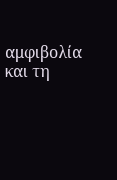αμφιβολία και τη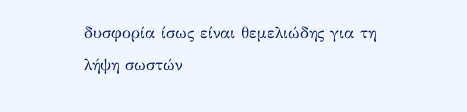δυσφορία ίσως είναι θεμελιώδης για τη λήψη σωστών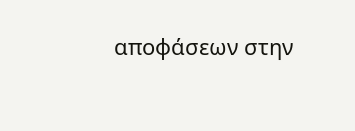αποφάσεων στην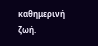καθημερινή ζωή.